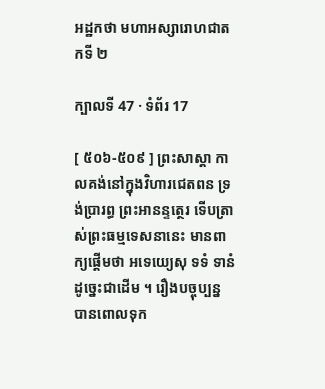អដ្ឋកថា មហាអស្សារោហជាតកទី ២

ក្បាលទី 47 · ទំព័រ 17

[ ៥០៦-៥០៩ ] ព្រះសាស្តា កាលគង់នៅក្នុងវិហារជេតពន ទ្រង់ប្រារព្ធ ព្រះអានន្ទត្ថេរ ទើបត្រាស់ព្រះធម្មទេសនានេះ មានពាក្យផ្តើមថា អទេយ្យេសុ ទទំ ទានំ ដូច្នេះជាដើម ។ រឿងបច្ចុប្បន្ន បានពោលទុក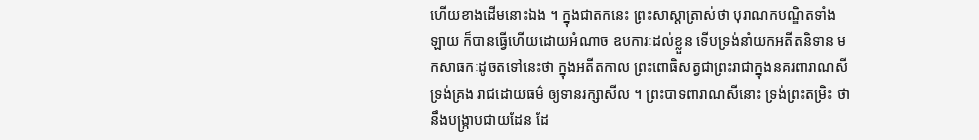ហើយខាងដើមនោះឯង ។ ក្នុងជាតកនេះ ព្រះសាស្តាត្រាស់ថា បុរាណកបណ្ឌិតទាំងឡាយ ក៏បានធ្វើហើយដោយអំណាច ឧបការៈដល់ខ្លួន ទើបទ្រង់នាំយកអតីតនិទាន មកសាធកៈដូចតទៅនេះថា ក្នុងអតីតកាល ព្រះពោធិសត្វជាព្រះរាជាក្នុងនគរពារាណសី ទ្រង់គ្រង រាជដោយធម៌ ឲ្យទានរក្សាសីល ។ ព្រះបាទពារាណសីនោះ ទ្រង់ព្រះតម្រិះ ថានឹងបង្រ្កាបជាយដែន ដែ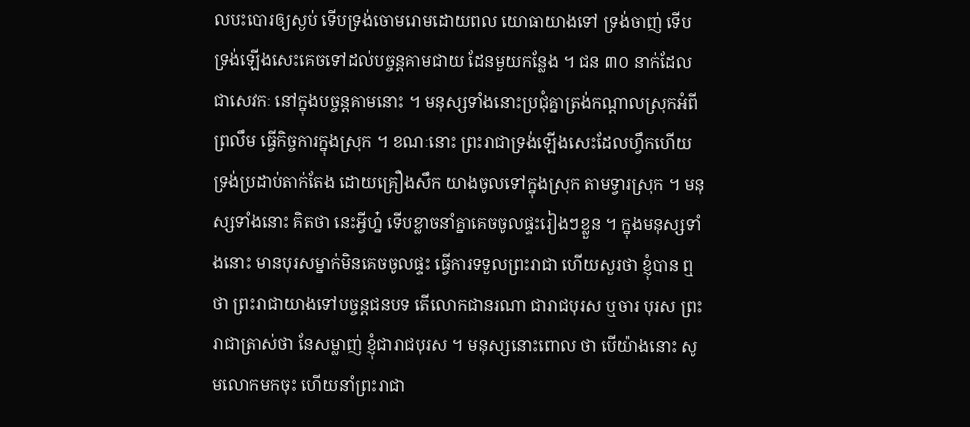លបះបោរឲ្យស្ងប់ ទើបទ្រង់ចោមរោមដោយពល យោធាយាងទៅ ទ្រង់ចាញ់ ទើបទ្រង់ឡើងសេះគេចទៅដល់បច្ចន្តគាមជាយ ដែនមួយកន្លែង ។ ជន ៣០ នាក់ដែលជាសេវកៈ នៅក្នុងបច្ចន្តគាមនោះ ។ មនុស្សទាំងនោះប្រជុំគ្នាត្រង់កណ្តាលស្រុកអំពីព្រលឹម ធ្វើកិច្ចការក្នុងស្រុក ។ ខណៈនោះ ព្រះរាជាទ្រង់ឡើងសេះដែលហ្វឹកហើយ ទ្រង់ប្រដាប់តាក់តែង ដោយគ្រឿងសឹក យាងចូលទៅក្នុងស្រុក តាមទ្វារស្រុក ។ មនុស្សទាំងនោះ គិតថា នេះអ្វីហ្ន៎ ទើបខ្លាចនាំគ្នាគេចចូលផ្ទះរៀងៗខ្លួន ។ ក្នុងមនុស្សទាំងនោះ មានបុរសម្នាក់មិនគេចចូលផ្ទះ ធ្វើការទទួលព្រះរាជា ហើយសួរថា ខ្ញុំបាន ឮថា ព្រះរាជាយាងទៅបច្ចន្តជនបទ តើលោកជានរណា ជារាជបុរស ឬចារ បុរស ព្រះរាជាត្រាស់ថា នែសម្លាញ់ ខ្ញុំជារាជបុរស ។ មនុស្សនោះពោល ថា បើយ៉ាងនោះ សូមលោកមកចុះ ហើយនាំព្រះរាជា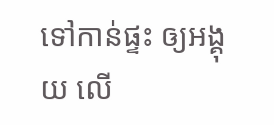ទៅកាន់ផ្ទះ ឲ្យអង្គុយ លើ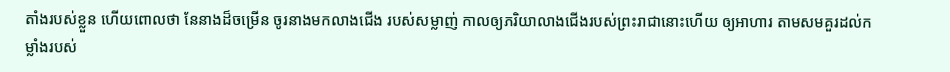តាំងរបស់ខ្លួន ហើយពោលថា នែនាងដ៏ចម្រើន ចូរនាងមកលាងជើង របស់សម្លាញ់ កាលឲ្យភរិយាលាងជើងរបស់ព្រះរាជានោះហើយ ឲ្យអាហារ តាមសមគួរដល់កម្លាំងរបស់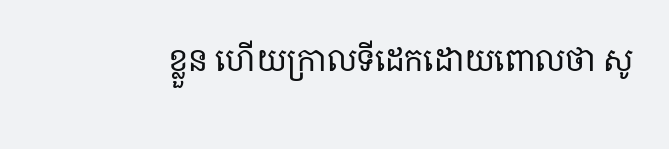ខ្លួន ហើយក្រាលទីដេកដោយពោលថា សូ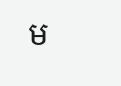ម